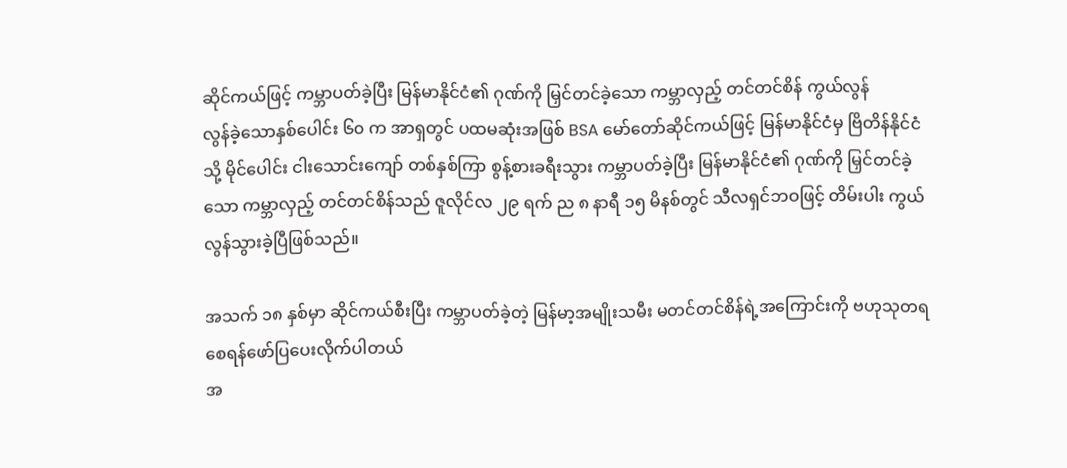ဆိုင်ကယ်ဖြင့် ကမ္ဘာပတ်ခဲ့ပြီး မြန်မာနိုင်ငံ၏ ဂုဏ်ကို မြှင်တင်ခဲ့သော ကမ္ဘာလှည့် တင်တင်စိန် ကွယ်လွန်
လွန်ခဲ့သောနှစ်ပေါင်း ၆၀ က အာရှတွင် ပထမဆုံးအဖြစ် BSA မော်တော်ဆိုင်ကယ်ဖြင့် မြန်မာနိုင်ငံမှ ဗြိတိန်နိုင်ငံသို့ မိုင်ပေါင်း ငါးသောင်းကျော် တစ်နှစ်ကြာ စွန့်စားခရီးသွား ကမ္ဘာပတ်ခဲ့ပြီး မြန်မာနိုင်ငံ၏ ဂုဏ်ကို မြှင်တင်ခဲ့သော ကမ္ဘာလှည့် တင်တင်စိန်သည် ဇူလိုင်လ ၂၉ ရက် ည ၈ နာရီ ၁၅ မိနစ်တွင် သီလရှင်ဘဝဖြင့် တိမ်းပါး ကွယ်လွန်သွားခဲ့ပြီဖြစ်သည်။

အသက် ၁၈ နှစ်မှာ ဆိုင်ကယ်စီးပြီး ကမ္ဘာပတ်ခဲ့တဲ့ မြန်မာ့အမျိုးသမီး မတင်တင်စိန်ရဲ့အကြောင်းကို ဗဟုသုတရစေရန်ဖော်ပြပေးလိုက်ပါတယ်
အ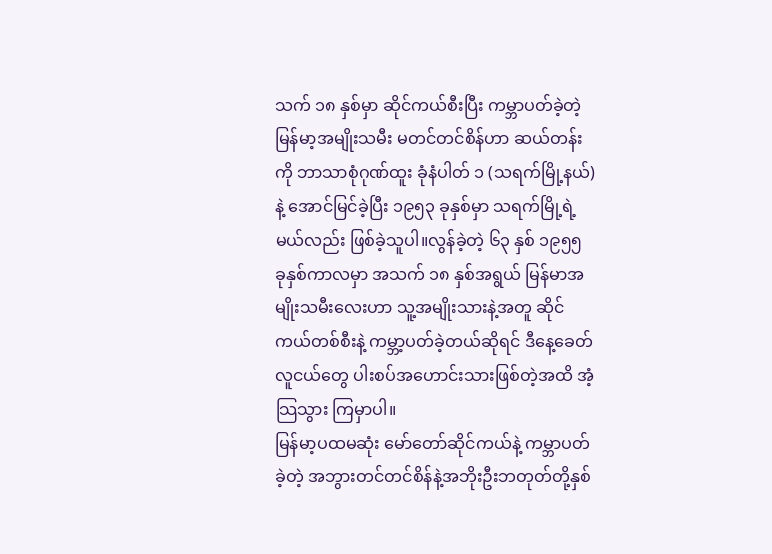သက် ၁၈ နှစ်မှာ ဆိုင်ကယ်စီးပြီး ကမ္ဘာပတ်ခဲ့တဲ့ မြန်မာ့အမျိုးသမီး မတင်တင်စိန်ဟာ ဆယ်တန်းကို ဘာသာစုံဂုဏ်ထူး ခုံနံပါတ် ၁ (သရက်မြို့နယ်)နဲ့ အောင်မြင်ခဲ့ပြီး ၁၉၅၃ ခုနှစ်မှာ သရက်မြို့ရဲ့ မယ်လည်း ဖြစ်ခဲ့သူပါ။လွန်ခဲ့တဲ့ ၆၃ နှစ် ၁၉၅၅ ခုနှစ်ကာလမှာ အသက် ၁၈ နှစ်အရွယ် မြန်မာအမျိုးသမီးလေးဟာ သူ့အမျိုးသားနဲ့အတူ ဆိုင်ကယ်တစ်စီးနဲ့ ကမ္ဘာ့ပတ်ခဲ့တယ်ဆိုရင် ဒီနေ့ခေတ်လူငယ်တွေ ပါးစပ်အဟောင်းသားဖြစ်တဲ့အထိ အံ့သြသွား ကြမှာပါ။
မြန်မာ့ပထမဆုံး မော်တော်ဆိုင်ကယ်နဲ့ ကမ္ဘာပတ်ခဲ့တဲ့ အဘွားတင်တင်စိန်နဲ့အဘိုးဦးဘတုတ်တို့နှစ်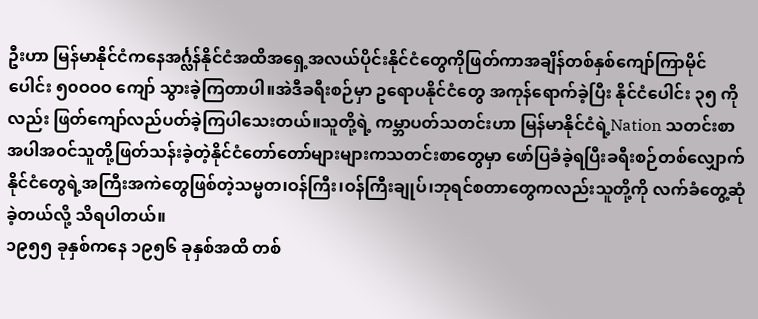ဦးဟာ မြန်မာနိုင်ငံကနေအင်္ဂ္လန်နိုင်ငံအထိအရှေ့အလယ်ပိုင်းနိုင်ငံတွေကိုဖြတ်ကာအချိန်တစ်နှစ်ကျော်ကြာမိုင်ပေါင်း ၅၀ဝဝဝ ကျော် သွားခဲ့ကြတာပါ။အဲဒီခရီးစဉ်မှာ ဥရောပနိုင်ငံတွေ အကုန်ရောက်ခဲ့ပြီး နိုင်ငံပေါင်း ၃၅ ကိုလည်း ဖြတ်ကျော်လည်ပတ်ခဲ့ကြပါသေးတယ်။သူတို့ရဲ့ ကမ္ဘာပတ်သတင်းဟာ မြန်မာနိုင်ငံရဲ့Nation သတင်းစာအပါအဝင်သူတို့ဖြတ်သန်းခဲ့တဲ့နိုင်ငံတော်တော်များများကသတင်းစာတွေမှာ ဖော်ပြခံခဲ့ရပြီးခရီးစဉ်တစ်လျှောက် နိုင်ငံတွေရဲ့အကြီးအကဲတွေဖြစ်တဲ့သမ္မတ၊ဝန်ကြီး၊ဝန်ကြီးချုပ်၊ဘုရင်စတာတွေကလည်းသူတို့ကို လက်ခံတွေ့ဆုံခဲ့တယ်လို့ သိရပါတယ်။
၁၉၅၅ ခုနှစ်ကနေ ၁၉၅၆ ခုနှစ်အထိ တစ်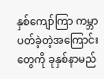နှစ်ကျော်ကြာ ကမ္ဘာပတ်ခဲ့တဲ့အကြောင်းတွေကို ခုနှစ်နာမည်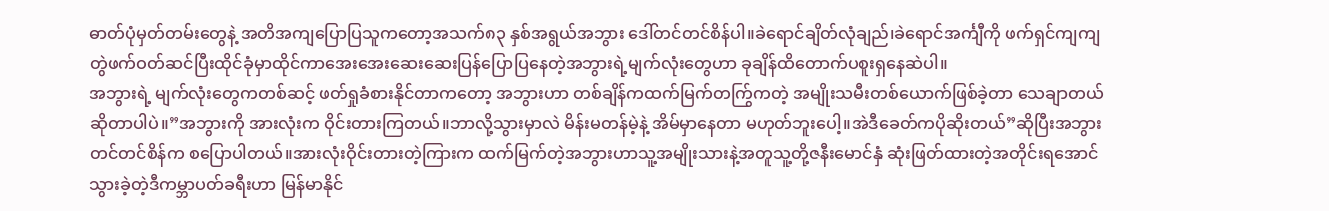ဓာတ်ပုံမှတ်တမ်းတွေနဲ့ အတိအကျပြောပြသူကတော့အသက်၈၃ နှစ်အရွယ်အဘွား ဒေါ်တင်တင်စိန်ပါ။ခဲရောင်ချိတ်လုံချည်၊ခဲရောင်အင်္ကျီကို ဖက်ရှင်ကျကျတွဲဖက်ဝတ်ဆင်ပြီးထိုင်ခုံမှာထိုင်ကာအေးအေးဆေးဆေးပြန်ပြောပြနေတဲ့အဘွားရဲ့မျက်လုံးတွေဟာ ခုချိန်ထိတောက်ပစူးရှနေဆဲပါ။
အဘွားရဲ့ မျက်လုံးတွေကတစ်ဆင့် ဖတ်ရှုခံစားနိုင်တာကတော့ အဘွားဟာ တစ်ချိန်ကထက်မြက်တကြွ်ကတဲ့ အမျိုးသမီးတစ်ယောက်ဖြစ်ခဲ့တာ သေချာတယ်ဆိုတာပါပဲ။”အဘွားကို အားလုံးက ဝိုင်းတားကြတယ်။ဘာလို့သွားမှာလဲ မိန်းမတန်မဲ့နဲ့ အိမ်မှာနေတာ မဟုတ်ဘူးပေါ့။အဲဒီခေတ်ကပိုဆိုးတယ်”ဆိုပြီးအဘွားတင်တင်စိန်က စပြောပါတယ်။အားလုံးဝိုင်းတားတဲ့ကြားက ထက်မြက်တဲ့အဘွားဟာသူ့အမျိုးသားနဲ့အတူသူ့တို့ဇနီးမောင်နှံ ဆုံးဖြတ်ထားတဲ့အတိုင်းရအောင်သွားခဲ့တဲ့ဒီကမ္ဘာပတ်ခရီးဟာ မြန်မာနိုင်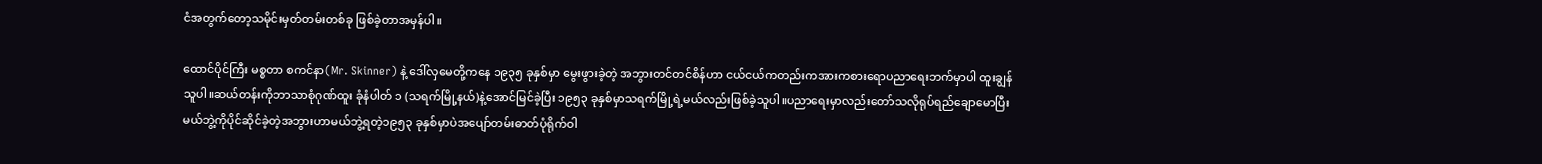ငံအတွက်တော့သမိုင်းမှတ်တမ်းတစ်ခု ဖြစ်ခဲ့တာအမှန်ပါ။

ထောင်ပိုင်ကြီး မစ္စတာ စကင်နာ(Mr. Skinner) နဲ့ ဒေါ်လှမေတို့ကနေ ၁၉၃၅ ခုနှစ်မှာ မွေးဖွားခဲ့တဲ့ အဘွားတင်တင်စိန်ဟာ ငယ်ငယ်ကတည်းကအားကစားရောပညာရေးဘက်မှာပါ ထူးချွန်သူပါ။ဆယ်တန်းကိုဘာသာစုံဂုဏ်ထူး ခုံနံပါတ် ၁ (သရက်မြို့နယ်)နဲ့အောင်မြင်ခဲ့ပြီး ၁၉၅၃ ခုနှစ်မှာသရက်မြို့ရဲ့မယ်လည်းဖြစ်ခဲ့သူပါ။ပညာရေးမှာလည်းတော်သလိုရုပ်ရည်ချောမောပြီးမယ်ဘွဲ့ကိုပိုင်ဆိုင်ခဲ့တဲ့အဘွားဟာမယ်ဘွဲ့ရတဲ့၁၉၅၃ ခုနှစ်မှာပဲအပျော်တမ်းဓာတ်ပုံရိုက်ဝါ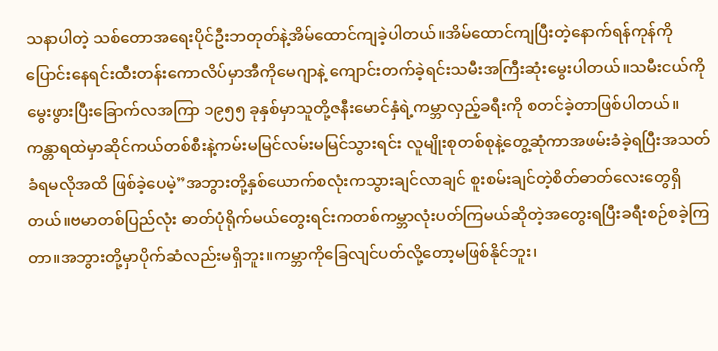သနာပါတဲ့ သစ်တောအရေးပိုင်ဦးဘတုတ်နဲ့အိမ်ထောင်ကျခဲ့ပါတယ်။အိမ်ထောင်ကျပြီးတဲ့နောက်ရန်ကုန်ကိုပြောင်းနေရင်းထီးတန်းကောလိပ်မှာအီကိုမေဂျာနဲ့ ကျောင်းတက်ခဲ့ရင်းသမီးအကြီးဆုံးမွေးပါတယ်။သမီးငယ်ကိုမွေးဖွားပြီးခြောက်လအကြာ ၁၉၅၅ ခုနှစ်မှာသူတို့ဇနီးမောင်နှံရဲ့ကမ္ဘာလှည့်ခရီးကို စတင်ခဲ့တာဖြစ်ပါတယ်။
ကန္တာရထဲမှာဆိုင်ကယ်တစ်စီးနဲ့ကမ်းမမြင်လမ်းမမြင်သွားရင်း လူမျိုးစုတစ်စုနဲ့တွေ့ဆုံကာအဖမ်းခံခဲ့ရပြီးအသတ်ခံရမလိုအထိ ဖြစ်ခဲ့ပေမဲ့”အဘွားတို့နှစ်ယောက်စလုံးကသွားချင်လာချင် စူးစမ်းချင်တဲ့စိတ်ဓာတ်လေးတွေရှိတယ်။ဗမာတစ်ပြည်လုံး ဓာတ်ပုံရိုက်မယ်တွေးရင်းကတစ်ကမ္ဘာလုံးပတ်ကြမယ်ဆိုတဲ့အတွေးရပြီးခရီးစဉ်စခဲ့ကြတာ။အဘွားတို့မှာပိုက်ဆံလည်းမရှိဘူး။ကမ္ဘာကိုခြေလျင်ပတ်လို့တော့မဖြစ်နိုင်ဘူး၊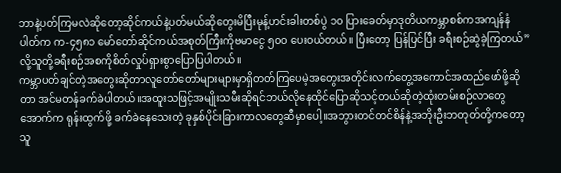ဘာနဲ့ပတ်ကြမလဲဆိုတော့ဆိုင်ကယ်နဲ့ပတ်မယ်ဆိုတွေးမိပြီးမုန့်ဟင်းခါးတစ်ပွဲ ၁၀ ပြားခေတ်မှာဒုတိယကမ္ဘာစစ်ကအကျန်နံပါတ်က က-၄၅၈၁ မော်တော်ဆိုင်ကယ်အစုတ်ကြီးကိုဗမာငွေ ၅၀ဝ ပေးဝယ်တယ်။ ပြီးတော့ ပြန်ပြင်ပြီး ခရီးစဉ်ဆွဲခဲ့ကြတယ်”လို့သူတို့ခရီးစဉ်အစကိုစိတ်လှုပ်ရှားစွာပြောပြပါတယ်။
ကမ္ဘာပတ်ချင်တဲ့အတွေးဆိုတာလူတော်တော်များများမှာရှိတတ်ကြပေမဲ့အတွေးအတိုင်းလက်တွေ့အကောင်အထည်ဖော်ဖို့ဆိုတာ အင်မတန်ခက်ခဲပါတယ်။အထူးသဖြင့်အမျိုးသမီးဆိုရင်ဘယ်လိုနေထိုင်ပြောဆိုသင့်တယ်ဆိုတဲ့ထုံးတမ်းစဉ်လာတွေအောက်က ရုန်းထွက်ဖို့ ခက်ခဲနေသေးတဲ့ ခုနှစ်ပိုင်းခြားကာလတွေဆီမှာပေါ့။အဘွားတင်တင်စိန်နဲ့အဘိုးဦးဘတုတ်တို့ကတော့ သူ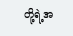တို့ရဲ့အ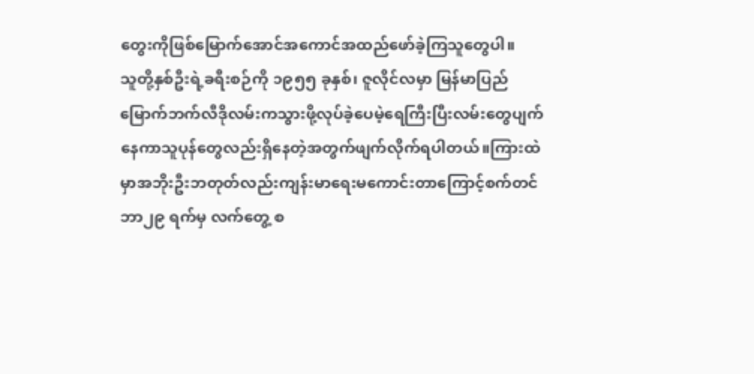တွေးကိုဖြစ်မြောက်အောင်အကောင်အထည်ဖော်ခဲ့ကြသူတွေပါ။
သူတို့နှစ်ဦးရဲ့ခရီးစဉ်ကို ၁၉၅၅ ခုနှစ်၊ ဇူလိုင်လမှာ မြန်မာပြည်မြောက်ဘက်လီဒိုလမ်းကသွားဖို့လုပ်ခဲ့ပေမဲ့ရေကြီးပြီးလမ်းတွေပျက်နေကာသူပုန်တွေလည်းရှိနေတဲ့အတွက်ဖျက်လိုက်ရပါတယ်။ကြားထဲမှာအဘိုးဦးဘတုတ်လည်းကျန်းမာရေးမကောင်းတာကြောင့်စက်တင်ဘာ၂၉ ရက်မှ လက်တွေ့ စ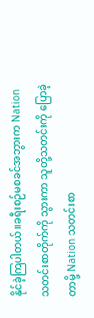နိုင်ခဲ့ကြပါတယ်။ခရီးစဉ်မစခင်အဘွားက Nation သတင်းစာတိုက်ကို သွားကာ သူတို့သတင်းကို ပြောခဲ့တာမို့ Nation သတင်းစာ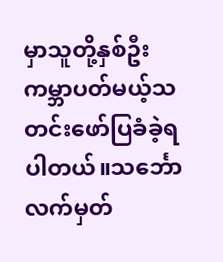မှာသူတို့နှစ်ဦးကမ္ဘာပတ်မယ့်သတင်းဖော်ပြခံခဲ့ရပါတယ်။သင်္ဘောလက်မှတ်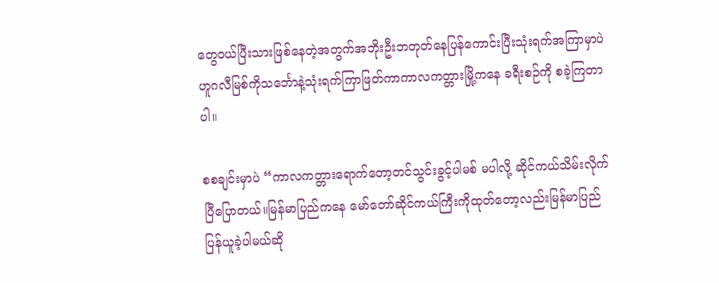တွေဝယ်ပြီးသားဖြစ်နေတဲ့အတွက်အဘိုးဦးဘတုတ်နေပြန်ကောင်းပြီးသုံးရက်အကြာမှာပဲ ဟူဂလီမြစ်ကိုသင်္ဘောနဲ့သုံးရက်ကြာဖြတ်ကာကာလကတ္တားမြို့ကနေ ခရီးစဉ်ကို စခဲ့ကြတာပါ။

စစချင်းမှာပဲ “ကာလကတ္တားရောက်တော့တင်သွင်းခွင့်ပါမစ် မပါလို့ ဆိုင်ကယ်သိမ်းလိုက်ပြီပြောတယ်။မြန်မာပြည်ကနေ မော်တော်ဆိုင်ကယ်ကြီးကိုထုတ်တော့လည်းမြန်မာပြည်ပြန်ယူခဲ့ပါမယ်ဆို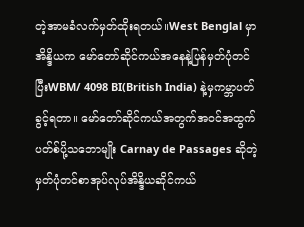တဲ့အာမခံလက်မှတ်ထိုးရတယ်။West Benglal မှာ အိန္ဒိယက မော်တော်ဆိုင်ကယ်အနေနဲ့ပြန်မှတ်ပုံတင်ပြီးWBM/ 4098 BI(British India) နဲ့မှကမ္ဘာပတ်ခွင့်ရတာ။ မော်တော်ဆိုင်ကယ်အတွက်အဝင်အထွက်ပတ်စ်ပို့သဘောမျိုး Carnay de Passages ဆိုတဲ့မှတ်ပုံတင်စာအုပ်လုပ်အိန္ဒိယဆိုင်ကယ်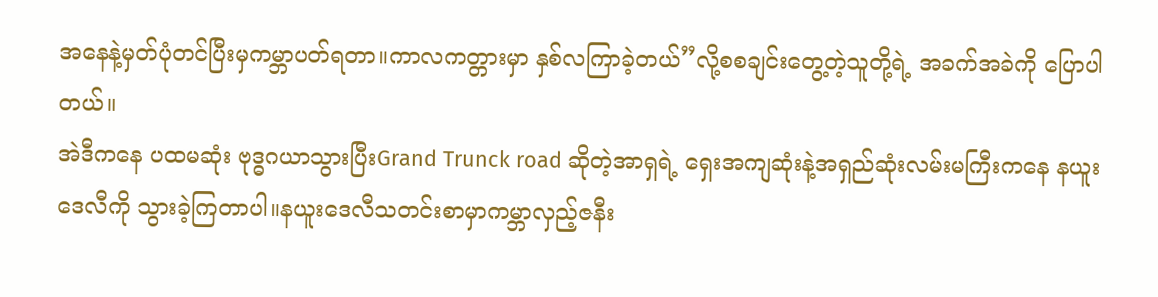အနေနဲ့မှတ်ပုံတင်ပြီးမှကမ္ဘာပတ်ရတာ။ကာလကတ္တားမှာ နှစ်လကြာခဲ့တယ်”လို့စစချင်းတွေ့တဲ့သူတို့ရဲ့ အခက်အခဲကို ပြောပါတယ်။
အဲဒီကနေ ပထမဆုံး ဗုဒ္ဓဂယာသွားပြီးGrand Trunck road ဆိုတဲ့အာရှရဲ့ ရှေးအကျဆုံးနဲ့အရှည်ဆုံးလမ်းမကြီးကနေ နယူးဒေလီကို သွားခဲ့ကြတာပါ။နယူးဒေလီသတင်းစာမှာကမ္ဘာလှည့်ဇနီး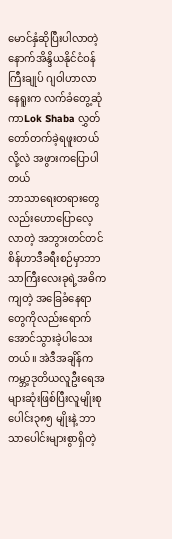မောင်နှံဆိုပြီးပါလာတဲ့နောက်အိန္ဒိယနိုင်ငံဝန်ကြီးချုပ် ဂျဝါဟာလာနေရူးက လက်ခံတွေ့ဆုံကာLok Shaba လွှတ်တော်တက်ခဲ့ရဖူးတယ်လို့လဲ အဖွားကပြောပါတယ်
ဘာသာရေးတရားတွေလည်းဟောပြောလေ့လာတဲ့ အဘွားတင်တင်စိန်ဟာဒီခရီးစဉ်မှာဘာသာကြီးလေးခုရဲ့အဓိကကျတဲ့ အခြေခံနေရာတွေကိုလည်းရောက်အောင်သွားခဲ့ပါသေးတယ်။ အဲဒီအချိန်ကကမ္ဘာ့ဒုတိယလူဦးရေအများဆုံးဖြစ်ပြီးလူမျိုးစုပေါင်း၃၈၅ မျိုးနဲ့ ဘာသာပေါင်းများစွာရှိတဲ့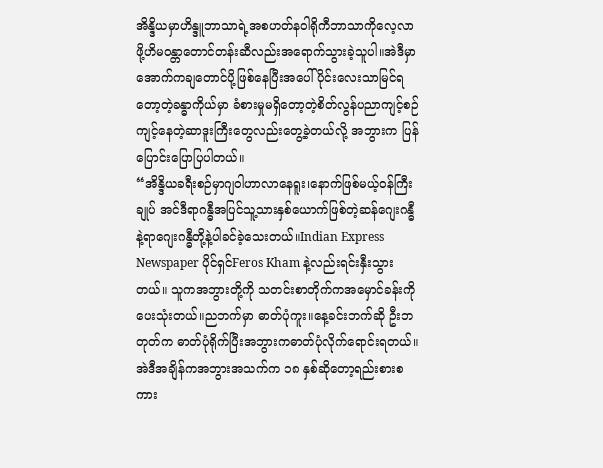အိန္ဒိယမှာဟိန္ဒူဘာသာရဲ့အစဟတ်နဝါရိုကီဘာသာကိုလေ့လာဖို့ဟိမဝန္တာတောင်တန်းဆီလည်းအရောက်သွားခဲ့သူပါ။အဲဒီမှာအောက်ကချတောင်ပို့ဖြစ်နေပြီးအပေါ်ပိုင်းလေးသာမြင်ရတော့တဲ့ခန္ဓာကိုယ်မှာ ခံစားမှုမရှိတော့တဲ့စိတ်လွန်ပညာကျင့်စဉ်ကျင့်နေတဲ့ဆာဒူးကြီးတွေလည်းတွေ့ခဲ့တယ်လို့ အဘွားက ပြန်ပြောင်းပြောပြပါတယ်။
“အိန္ဒိယခရီးစဉ်မှာဂျဝါဟာလာနေရူး၊နောက်ဖြစ်မယ့်ဝန်ကြီးချုပ် အင်ဒီရာဂန္ဓီအပြင်သူ့သားနှစ်ယောက်ဖြစ်တဲ့ဆန်ဂျေးဂန္ဓီနဲ့ရာဂျေးဂန္ဓီတို့နဲ့ပါခင်ခဲ့သေးတယ်။Indian Express Newspaper ပိုင်ရှင်Feros Kham နဲ့လည်းရင်းနှီးသွားတယ်။ သူကအဘွားတို့ကို သတင်းစာတိုက်ကအမှောင်ခန်းကိုပေးသုံးတယ်။ညဘက်မှာ ဓာတ်ပုံကူး။နေ့ခင်းဘက်ဆို ဦးဘတုတ်က ဓာတ်ပုံရိုက်ပြီးအဘွားကဓာတ်ပုံလိုက်ရောင်းရတယ်။အဲဒီအချိန်ကအဘွားအသက်က ၁၈ နှစ်ဆိုတော့ရည်းစားစကား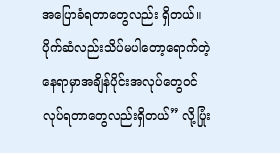အပြောခံရတာတွေလည်း ရှိတယ်။ပိုက်ဆံလည်းသိပ်မပါတော့ရောက်တဲ့နေရာမှာအချိန်ပိုင်းအလုပ်တွေဝင်လုပ်ရတာတွေလည်းရှိတယ်” လို့ပြုံး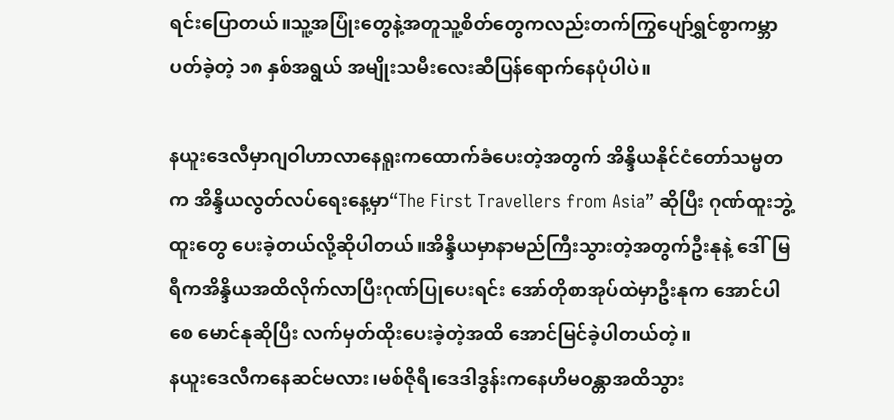ရင်းပြောတယ်။သူ့အပြုံးတွေနဲ့အတူသူ့စိတ်တွေကလည်းတက်ကြွပျော်ရွှင်စွာကမ္ဘာပတ်ခဲ့တဲ့ ၁၈ နှစ်အရွယ် အမျိုးသမီးလေးဆီပြန်ရောက်နေပုံပါပဲ။

နယူးဒေလီမှာဂျဝါဟာလာနေရူးကထောက်ခံပေးတဲ့အတွက် အိန္ဒိယနိုင်ငံတော်သမ္မတက အိန္ဒိယလွတ်လပ်ရေးနေ့မှာ“The First Travellers from Asia” ဆိုပြီး ဂုဏ်ထူးဘွဲ့ထူးတွေ ပေးခဲ့တယ်လို့ဆိုပါတယ်။အိန္ဒိယမှာနာမည်ကြီးသွားတဲ့အတွက်ဦးနုနဲ့ ဒေါ်မြရီကအိန္ဒိယအထိလိုက်လာပြီးဂုဏ်ပြုပေးရင်း အော်တိုစာအုပ်ထဲမှာဦးနုက အောင်ပါစေ မောင်နုဆိုပြီး လက်မှတ်ထိုးပေးခဲ့တဲ့အထိ အောင်မြင်ခဲ့ပါတယ်တဲ့။
နယူးဒေလီကနေဆင်မလား၊မစ်ဇိုရီ၊ဒေဒါဒွန်းကနေဟိမဝန္တာအထိသွား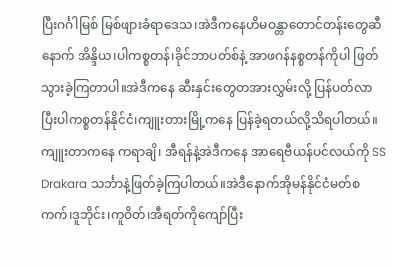ပြီးဂင်္ဂါမြစ် မြစ်ဖျားခံရာဒေသ၊အဲဒီကနေဟိမဝန္တာတောင်တန်းတွေဆီနောက် အိန္ဒိယ၊ပါကစ္စတန်၊ခိုင်ဘာပတ်စ်နဲ့ အာဖဂန်နစ္စတန်ကိုပါ ဖြတ်သွားခဲ့ကြတာပါ။အဲဒီကနေ ဆီးနှင်းတွေတအားလွှမ်းလို့ ပြန်ပတ်လာပြီးပါကစ္စတန်နိုင်ငံ၊ကျူးတားမြို့ကနေ ပြန်ခဲ့ရတယ်လို့သိရပါတယ်။ကျူးတာကနေ ကရာချိ၊ အီရန်နဲ့အဲဒီကနေ အာရေဗီယန်ပင်လယ်ကို SS Drakara သင်္ဘာနဲ့ဖြတ်ခဲ့ကြပါတယ်။အဲဒီနောက်အိုမန်နိုင်ငံမတ်စကက်၊ဒူဘိုင်း၊ကူဝိတ်၊အီရတ်ကိုကျော်ပြီး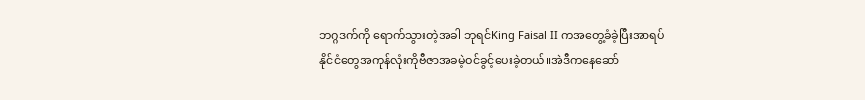ဘဂ္ဂဒက်ကို ရောက်သွားတဲ့အခါ ဘုရင်King Faisal II ကအတွေ့ခံခဲ့ပြီးအာရပ်နိုင်ငံတွေအကုန်လုံးကိုဗီဇာအခမဲ့ဝင်ခွင့်ပေးခဲ့တယ်။အဲဒီကနေဆော်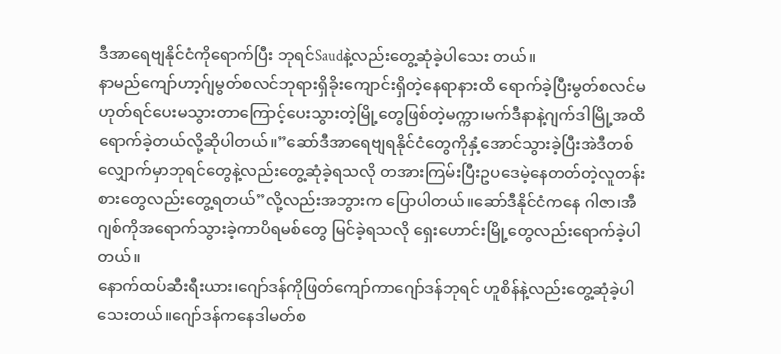ဒီအာရေဗျနိုင်ငံကိုရောက်ပြီး ဘုရင်Saudနဲ့လည်းတွေ့ဆုံခဲ့ပါသေး တယ်။
နာမည်ကျော်ဟာ့ဂ်ျမွတ်စလင်ဘုရားရှိခိုးကျောင်းရှိတဲ့နေရာနားထိ ရောက်ခဲ့ပြီးမွတ်စလင်မဟုတ်ရင်ပေးမသွားတာကြောင့်ပေးသွားတဲ့မြို့တွေဖြစ်တဲ့မက္ကာ၊မက်ဒီနာနဲ့ဂျက်ဒါမြို့အထိရောက်ခဲ့တယ်လို့ဆိုပါတယ်။”ဆော်ဒီအာရေဗျရနိုင်ငံတွေကိုနှံ့အောင်သွားခဲ့ပြီးအဲဒီတစ်လျှောက်မှာဘုရင်တွေနဲ့လည်းတွေ့ဆုံခဲ့ရသလို တအားကြမ်းပြီးဥပဒေမဲ့နေတတ်တဲ့လူတန်းစားတွေလည်းတွေ့ရတယ်”လို့လည်းအဘွားက ပြောပါတယ်။ဆော်ဒီနိုင်ငံကနေ ဂါဇာ၊အီဂျစ်ကိုအရောက်သွားခဲ့ကာပိရမစ်တွေ မြင်ခဲ့ရသလို ရှေးဟောင်းမြို့တွေလည်းရောက်ခဲ့ပါတယ်။
နောက်ထပ်ဆီးရီးယား၊ဂျော်ဒန်ကိုဖြတ်ကျော်ကာဂျော်ဒန်ဘုရင် ဟူစိန်နဲ့လည်းတွေ့ဆုံခဲ့ပါသေးတယ်။ဂျော်ဒန်ကနေဒါမတ်စ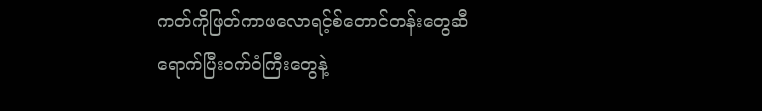ကတ်ကိုဖြတ်ကာဖလောရင့်စ်တောင်တန်းတွေဆီရောက်ပြီးဝက်ဝံကြီးတွေနဲ့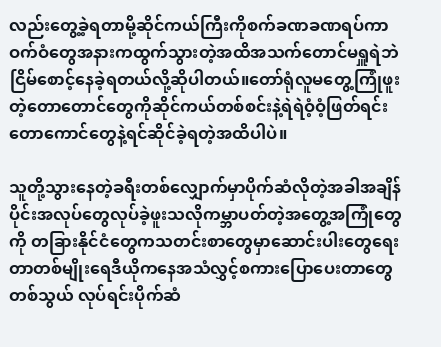လည်းတွေ့ခဲ့ရတာမို့ဆိုင်ကယ်ကြီးကိုစက်ခဏခဏရပ်ကာ ဝက်ဝံတွေအနားကထွက်သွားတဲ့အထိအသက်တောင်မရှူရဲဘဲငြိမ်စောင့်နေခဲ့ရတယ်လို့ဆိုပါတယ်။တော်ရုံလူမတွေ့ကြုံဖူးတဲ့တောတောင်တွေကိုဆိုင်ကယ်တစ်စင်းနဲ့ရဲရဲဝံ့ဝံ့ဖြတ်ရင်း တောကောင်တွေနဲ့ရင်ဆိုင်ခဲ့ရတဲ့အထိပါပဲ။

သူတို့သွားနေတဲ့ခရီးတစ်လျှောက်မှာပိုက်ဆံလိုတဲ့အခါအချိန်ပိုင်းအလုပ်တွေလုပ်ခဲ့ဖူးသလိုကမ္ဘာပတ်တဲ့အတွေ့အကြုံတွေကို တခြားနိုင်ငံတွေကသတင်းစာတွေမှာဆောင်းပါးတွေရေးတာတစ်မျိုးရေဒီယိုကနေအသံလွှင့်စကားပြောပေးတာတွေတစ်သွယ် လုပ်ရင်းပိုက်ဆံ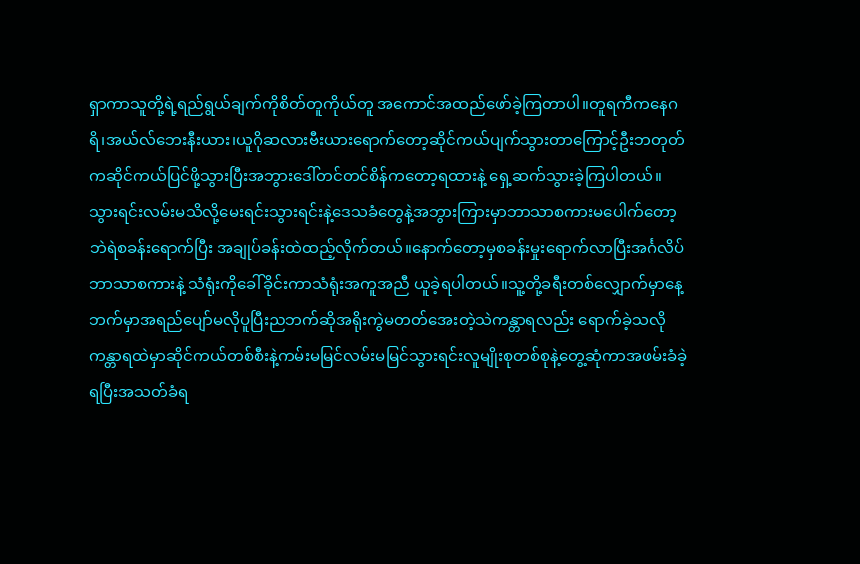ရှာကာသူတို့ရဲ့ရည်ရွယ်ချက်ကိုစိတ်တူကိုယ်တူ အကောင်အထည်ဖော်ခဲ့ကြတာပါ။တူရကီကနေဂရိ၊အယ်လ်ဘေးနီးယား၊ယူဂိုဆလားဗီးယားရောက်တော့ဆိုင်ကယ်ပျက်သွားတာကြောင့်ဦးဘတုတ်ကဆိုင်ကယ်ပြင်ဖို့သွားပြီးအဘွားဒေါ်တင်တင်စိန်ကတော့ရထားနဲ့ ရှေ့ဆက်သွားခဲ့ကြပါတယ်။
သွားရင်းလမ်းမသိလို့မေးရင်းသွားရင်းနဲ့ဒေသခံတွေနဲ့အဘွားကြားမှာဘာသာစကားမပေါက်တော့ဘဲရဲစခန်းရောက်ပြီး အချုပ်ခန်းထဲထည့်လိုက်တယ်။နောက်တော့မှစခန်းမှုးရောက်လာပြီးအင်္ဂလိပ်ဘာသာစကားနဲ့ သံရုံးကိုခေါ်ခိုင်းကာသံရုံးအကူအညီ ယူခဲ့ရပါတယ်။သူ့တို့ခရီးတစ်လျှောက်မှာနေ့ဘက်မှာအရည်ပျော်မလိုပူပြီးညဘက်ဆိုအရိုးကွဲမတတ်အေးတဲ့သဲကန္တာရလည်း ရောက်ခဲ့သလိုကန္တာရထဲမှာဆိုင်ကယ်တစ်စီးနဲ့ကမ်းမမြင်လမ်းမမြင်သွားရင်းလူမျိုးစုတစ်စုနဲ့တွေ့ဆုံကာအဖမ်းခံခဲ့ရပြီးအသတ်ခံရ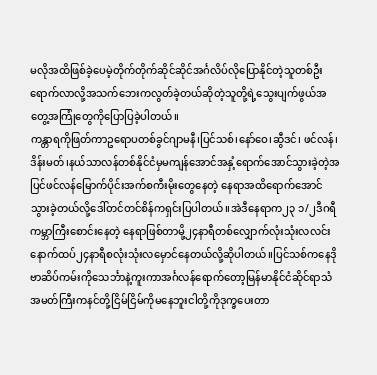မလိုအထိဖြစ်ခဲ့ပေမဲ့တိုက်တိုက်ဆိုင်ဆိုင်အင်္ဂလိပ်လိုပြောနိုင်တဲ့သူတစ်ဦးရောက်လာလို့အသက်ဘေးကလွတ်ခဲ့တယ်ဆိုတဲ့သူတို့ရဲ့သွေးပျက်ဖွယ်အတွေ့အကြုံတွေကိုပြောပြခဲ့ပါတယ်။
ကန္တာရကိုဖြတ်ကာဥရောပတစ်ခွင်ဂျာမနီ၊ပြင်သစ်၊နော်ဝေ၊ဆွီဒင်၊ ဖင်လန်၊ဒိန်းမတ်၊နယ်သာလန်တစ်နိုင်ငံမှမကျန်အောင်အနှံ့ရောက်အောင်သွားခဲ့တဲ့အပြင်ဖင်လန်မြောက်ပိုင်းအက်စကီးမိုးတွေနေတဲ့ နေရာအထိရောက်အောင်သွားခဲ့တယ်လို့ဒေါ်တင်တင်စိန်ကရှင်းပြပါတယ်။အဲဒီနေရာက၂၃ ၁/၂ဒီဂရီကမ္ဘာကြီးစောင်းနေတဲ့ နေရာဖြစ်တာမို့၂၄နာရီတစ်လျှောက်လုံးသုံးလလင်းနောက်ထပ်၂၄နာရီစလုံးသုံးလမှောင်နေတယ်လို့ဆိုပါတယ်။ပြင်သစ်ကနေဒိုဗာဆိပ်ကမ်းကိုသေင်္ဘာနဲ့ကူးကာအင်္ဂလန်ရောက်တော့မြန်မာနိုင်ငံဆိုင်ရာသံအမတ်ကြီးကနင်တို့ငြိမ်ငြိမ်ကိုမနေဘူးငါတို့ကိုဒုက္ခပေးတာ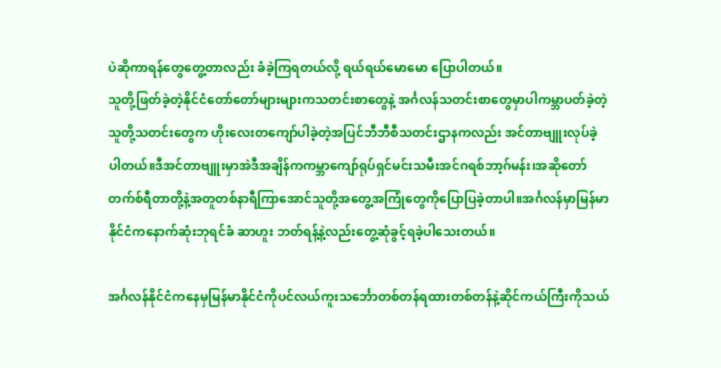ပဲဆိုကာရန်တွေတွေ့တာလည်း ခံခဲ့ကြရတယ်လို့ ရယ်ရယ်မောမော ပြောပါတယ်။
သူတို့ဖြတ်ခဲ့တဲ့နိုင်ငံတော်တော်များများကသတင်းစာတွေနဲ့ အင်္ဂလန်သတင်းစာတွေမှာပါကမ္ဘာပတ်ခဲ့တဲ့သူတို့သတင်းတွေက ဟိုးလေးတကျော်ပါခဲ့တဲ့အပြင်ဘီဘီစီသတင်းဌာနကလည်း အင်တာဗျူးလုပ်ခဲ့ပါတယ်။ဒီအင်တာဗျူးမှာအဲဒီအချိန်ကကမ္ဘာကျော်ရုပ်ရှင်မင်းသမီးအင်ဂရစ်ဘာ့ဂ်မန်း၊အဆိုတော်တက်စ်ရီတာတို့နဲ့အတူတစ်နာရီကြာအောင်သူတို့အတွေ့အကြုံတွေကိုပြောပြခဲ့တာပါ။အင်္ဂလန်မှာမြန်မာနိုင်ငံကနောက်ဆုံးဘုရင်ခံ ဆာဟူး ဘတ်ရန့်နဲ့လည်းတွေ့ဆုံခွင့်ရခဲ့ပါသေးတယ်။

အင်္ဂလန်နိုင်ငံကနေမှမြန်မာနိုင်ငံကိုပင်လယ်ကူးသင်္ဘောတစ်တန်ရထားတစ်တန်နဲ့ဆိုင်ကယ်ကြီးကိုသယ်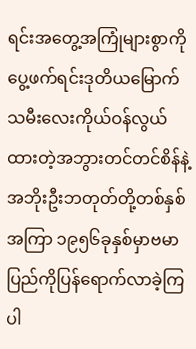ရင်းအတွေ့အကြုံများစွာကိုပွေ့ဖက်ရင်းဒုတိယမြောက်သမီးလေးကိုယ်ဝန်လွယ်ထားတဲ့အဘွားတင်တင်စိန်နဲ့အဘိုးဦးဘတုတ်တို့တစ်နှစ်အကြာ ၁၉၅၆ခုနှစ်မှာဗမာပြည်ကိုပြန်ရောက်လာခဲ့ကြပါ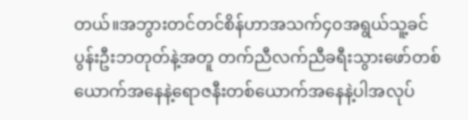တယ်။အဘွားတင်တင်စိန်ဟာအသက်၄၀အရွယ်သူ့ခင်ပွန်းဦးဘတုတ်နဲ့အတူ တက်ညီလက်ညီခရီးသွားဖော်တစ်ယောက်အနေနဲ့ရောဇနီးတစ်ယောက်အနေနဲ့ပါအလုပ်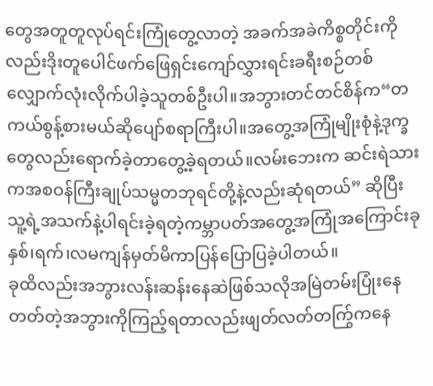တွေအတူတူလုပ်ရင်းကြုံတွေ့လာတဲ့ အခက်အခဲကိစ္စတိုင်းကိုလည်းဒိုးတူပေါင်ဖက်ဖြေရှင်းကျော်လွှားရင်းခရီးစဉ်တစ်လျှောက်လုံးလိုက်ပါခဲ့သူတစ်ဦးပါ။အဘွားတင်တင်စိန်က“တကယ်စွန့်စားမယ်ဆိုပျော်စရာကြီးပါ။အတွေ့အကြုံမျိုးစုံနဲ့ဒုက္ခတွေလည်းရောက်ခဲ့တာတွေ့ခဲ့ရတယ်။လမ်းဘေးက ဆင်းရဲသားကအစဝန်ကြီးချုပ်သမ္မတဘုရင်တို့နဲ့လည်းဆုံရတယ်” ဆိုပြီးသူ့ရဲ့အသက်နဲ့ပါရင်းခဲ့ရတဲ့ကမ္ဘာပတ်အတွေ့အကြုံအကြောင်းခုနှစ်၊ရက်၊လမကျန်မှတ်မိကာပြန်ပြောပြခဲ့ပါတယ်။
ခုထိလည်းအဘွားလန်းဆန်းနေဆဲဖြစ်သလိုအမြဲတမ်းပြုံးနေတတ်တဲ့အဘွားကိုကြည့်ရတာလည်းဖျတ်လတ်တကြွ်ကနေ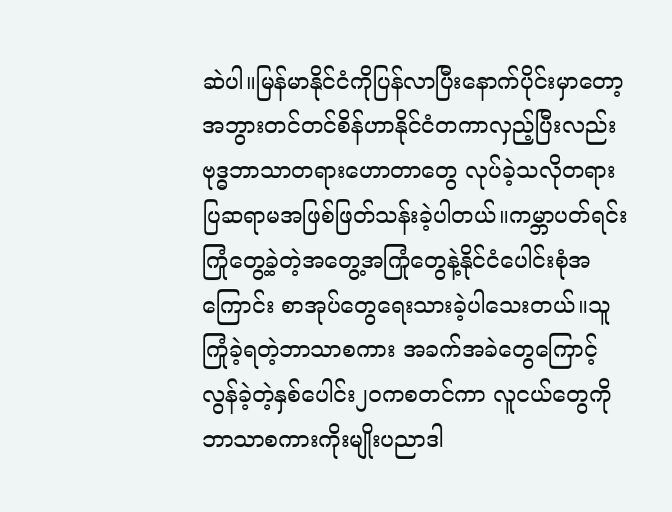ဆဲပါ။မြန်မာနိုင်ငံကိုပြန်လာပြီးနောက်ပိုင်းမှာတော့အဘွားတင်တင်စိန်ဟာနိုင်ငံတကာလှည့်ပြီးလည်းဗုဒ္ဓဘာသာတရားဟောတာတွေ လုပ်ခဲ့သလိုတရားပြဆရာမအဖြစ်ဖြတ်သန်းခဲ့ပါတယ်။ကမ္ဘာပတ်ရင်းကြုံတွေ့ခဲ့တဲ့အတွေ့အကြုံတွေနဲ့နိုင်ငံပေါင်းစုံအကြောင်း စာအုပ်တွေရေးသားခဲ့ပါသေးတယ်။သူကြုံခဲ့ရတဲ့ဘာသာစကား အခက်အခဲတွေကြောင့်လွန်ခဲ့တဲ့နှစ်ပေါင်း၂၀ကစတင်ကာ လူငယ်တွေကိုဘာသာစကားကိုးမျိုးပညာဒါ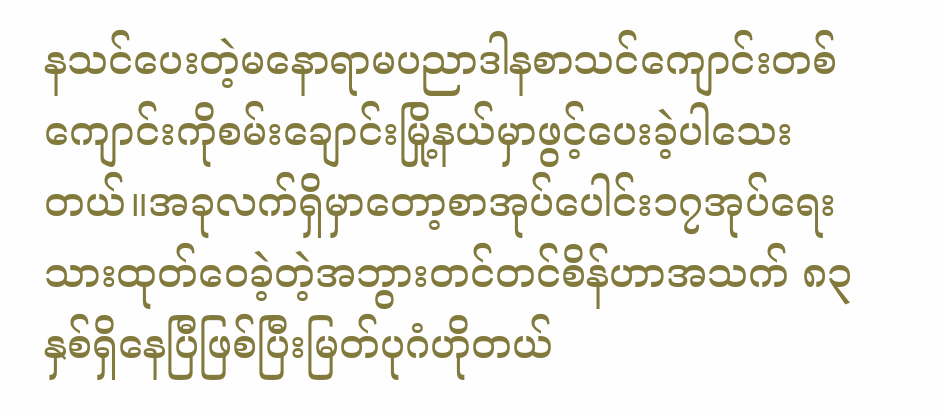နသင်ပေးတဲ့မနောရာမပညာဒါနစာသင်ကျောင်းတစ်ကျောင်းကိုစမ်းချောင်းမြို့နယ်မှာဖွင့်ပေးခဲ့ပါသေးတယ်။အခုလက်ရှိမှာတော့စာအုပ်ပေါင်း၁၇အုပ်ရေးသားထုတ်ဝေခဲ့တဲ့အဘွားတင်တင်စိန်ဟာအသက် ၈၃ နှစ်ရှိနေပြီဖြစ်ပြီးမြတ်ပုဂံဟိုတယ်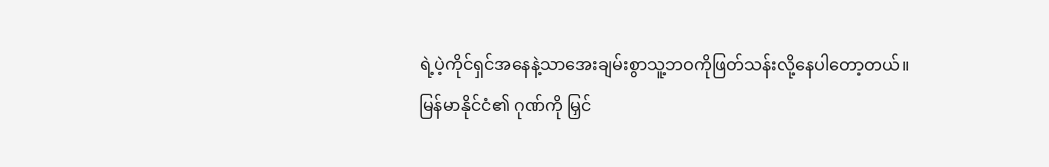ရဲ့ပဲ့ကိုင်ရှင်အနေနဲ့သာအေးချမ်းစွာသူ့ဘဝကိုဖြတ်သန်းလို့နေပါတော့တယ်။
မြန်မာနိုင်ငံ၏ ဂုဏ်ကို မြှင်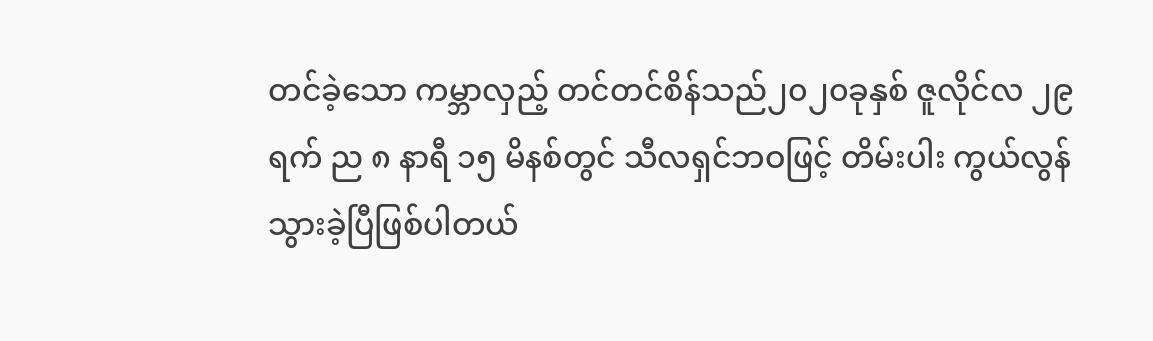တင်ခဲ့သော ကမ္ဘာလှည့် တင်တင်စိန်သည်၂၀၂၀ခုနှစ် ဇူလိုင်လ ၂၉ ရက် ည ၈ နာရီ ၁၅ မိနစ်တွင် သီလရှင်ဘဝဖြင့် တိမ်းပါး ကွယ်လွန်သွားခဲ့ပြီဖြစ်ပါတယ်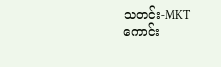သတင်း-MKT
ကောင်း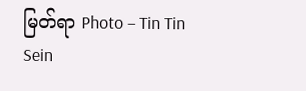မြတ်ရာ Photo – Tin Tin Sein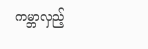ကမ္ဘာလှည့်